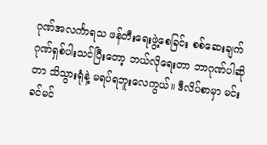ဂုဏ်အလင်္ကာရသ ဖန်တီးရေးဖွဲ့စေခြင်း စစ်ဆေးချက်
ဂုဏ်ရှစ်ပါးသင်ပြီးတော့ ဘယ်လိုရေးတာ ဘာဂုဏ်ပါဆိုတာ သိသွားရုံနဲ့ မရပ်ရဘူးလေကွယ်။ ဒီလိပ်စာမှာ မင်းခင်မင်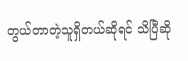တွယ်တာတဲ့သူရှိတယ်ဆိုရင် သိပြီဆို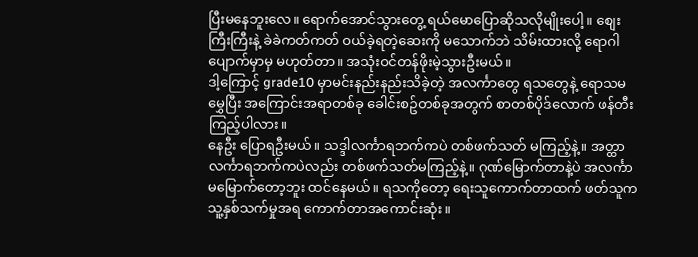ပြီးမနေဘူးလေ။ ရောက်အောင်သွားတွေ့ ရယ်မောပြောဆိုသလိုမျိုးပေါ့။ စျေးကြီးကြီးနဲ့ ခဲခဲကတ်ကတ် ဝယ်ခဲ့ရတဲ့ဆေးကို မသောက်ဘဲ သိမ်းထားလို့ ရောဂါပျောက်မှာမှ မဟုတ်တာ။ အသုံးဝင်တန်ဖိုးမဲ့သွားဦးမယ်။
ဒါ့ကြောင့် grade10 မှာမင်းနည်းနည်းသိခဲ့တဲ့ အလင်္ကာတွေ ရသတွေနဲ့ ရောသမမွှေပြီး အကြောင်းအရာတစ်ခု ခေါင်းစဥ်တစ်ခုအတွက် စာတစ်ပိုဒ်လောက် ဖန်တီးကြည့်ပါလား။
နေဦး ပြောရဦးမယ်။ သဒ္ဒါလင်္ကာရဘက်ကပဲ တစ်ဖက်သတ် မကြည့်နဲ့။ အတ္ထာလင်္ကာရဘက်ကပဲလည်း တစ်ဖက်သတ်မကြည့်နဲ့။ ဂုဏ်မြောက်တာနဲ့ပဲ အလင်္ကာမမြောက်တော့ဘူး ထင်နေမယ်။ ရသကိုတော့ ရေးသူကောက်တာထက် ဖတ်သူက သူ့နှစ်သက်မှုအရ ကောက်တာအကောင်းဆုံး။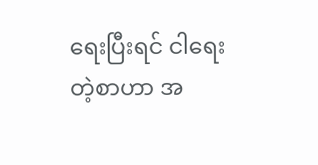ရေးပြီးရင် ငါရေးတဲ့စာဟာ အ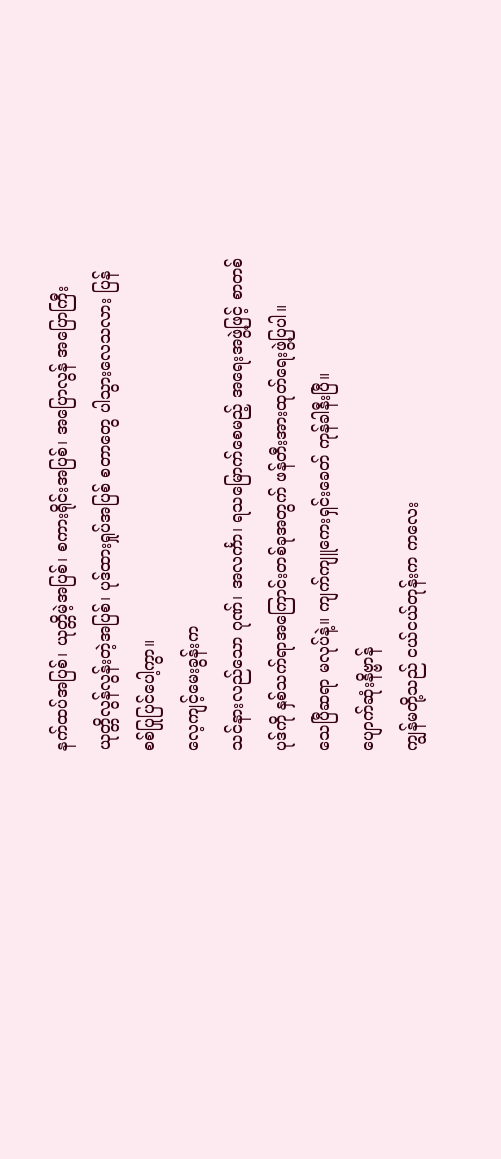နက်ထပ်အပြစ်၊ ယုတ္တိမဲ့အပြစ်၊ စကားရိုင်းအပြစ်၊ အပြောလွန် အပြောကြီး ယုတ္တိလွန်လွန်းတဲ့အပြစ်၊ ပုဒ်ထားရှုပ်အပြစ် စတာတွေ ပါသွားလေသလား ပြန်စစ်ပြုပြင်ပေါ့ကွာ။
လေ့ကျင့်မေးခွန်းက
သင်နားလည်သော ဂုဏ်၊ အလင်္ကာ၊ ရသမြောက်စေမည့် အရေးအဖွဲ့ဖြင့် စာတစ်ပုဒ်ကို နှစ်သက်ရာအကြောင်းတစ်ခုအတွက် ဖန်တီးအားထုတ်ရေးဖွဲ့ပြပါ။
သေပြီဆရာ မလုပ်နဲ့။ ကျက်ကျူကေးရှင်းခေတ် ကုန်ခါနီးပြီ။
ပျောက်ဆုံးနိဗ္ဗာန်
ကျွန်မတို့သည် ငယ်ငယ်တုန်းက ကလေး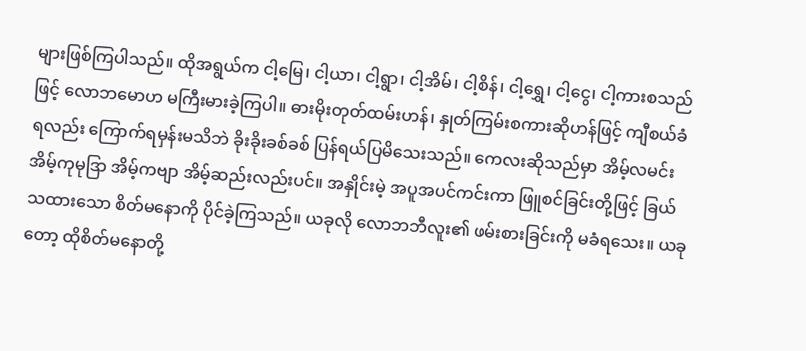များဖြစ်ကြပါသည်။ ထိုအရွယ်က ငါ့မြေ၊ ငါ့ယာ၊ ငါ့ရွာ၊ ငါ့အိမ်၊ ငါ့စိန်၊ ငါ့ရွှေ၊ ငါ့ငွေ၊ ငါ့ကားစသည်ဖြင့် လောဘမောဟ မကြီးမားခဲ့ကြပါ။ ဓားမိုးတုတ်ထမ်းဟန်၊ နှုတ်ကြမ်းစကားဆိုဟန်ဖြင့် ကျီစယ်ခံရလည်း ကြောက်ရမှန်းမသိဘဲ ခိုးခိုးခစ်ခစ် ပြန်ရယ်ပြမိသေးသည်။ ကေလးဆိုသည်မှာ အိမ့်လမင်း အိမ့်ကုမုဒြာ အိမ့်ကဗျာ အိမ့်ဆည်းလည်းပင်။ အနှိုင်းမဲ့ အပူအပင်ကင်းကာ ဖြူစင်ခြင်းတို့ဖြင့် ခြယ်သထားသော စိတ်မနောကို ပိုင်ခဲ့ကြသည်။ ယခုလို လောဘဘီလူး၏ ဖမ်းစားခြင်းကို မခံရသေး။ ယခုတော့ ထိုစိတ်မနောတို့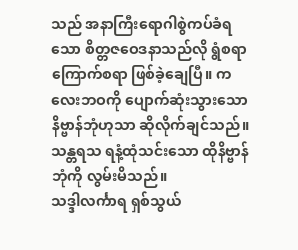သည် အနာကြီးရောဂါစွဲကပ်ခံရသော စိတ္တဇဝေဒနာသည်လို ရွံစရာ ကြောက်စရာ ဖြစ်ခဲ့ချေပြီ။ ကလေးဘဝကို ပျောက်ဆုံးသွားသော နိဗ္ဗာန်ဘုံဟုသာ ဆိုလိုက်ချင်သည်။ သန္တရသ ရနံ့ထုံသင်းသော ထိုနိဗ္ဗာန်ဘုံကို လွမ်းမိသည်။
သဒ္ဒါလင်္ကာရ ရှစ်သွယ်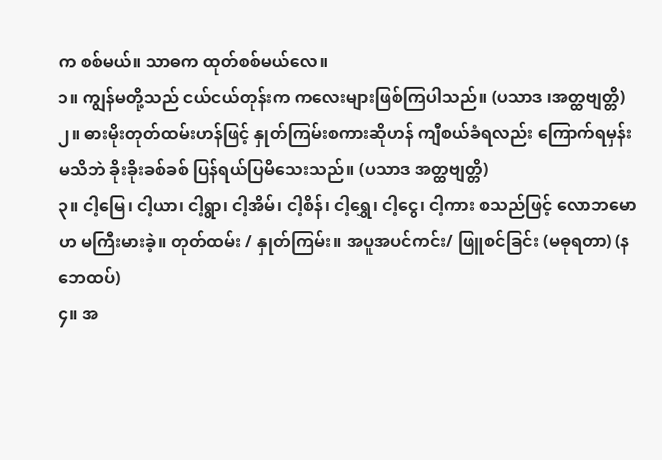က စစ်မယ်။ သာဓက ထုတ်စစ်မယ်လေ။
၁။ ကျွန်မတို့သည် ငယ်ငယ်တုန်းက ကလေးများဖြစ်ကြပါသည်။ (ပသာဒ ၊အတ္ထဗျတ္တိ)
၂။ ဓားမိုးတုတ်ထမ်းဟန်ဖြင့် နှုတ်ကြမ်းစကားဆိုဟန် ကျီစယ်ခံရလည်း ကြောက်ရမှန်းမသိဘဲ ခိုးခိုးခစ်ခစ် ပြန်ရယ်ပြမိသေးသည်။ (ပသာဒ အတ္ထဗျတ္တိ)
၃။ ငါ့မြေ၊ ငါ့ယာ၊ ငါ့ရွာ၊ ငါ့အိမ်၊ ငါ့စိန်၊ ငါ့ရွှေ၊ ငါ့ငွေ၊ ငါ့ကား စသည်ဖြင့် လောဘမောဟ မကြီးမားခဲ့။ တုတ်ထမ်း / နှုတ်ကြမ်း။ အပူအပင်ကင်း/ ဖြူစင်ခြင်း (မဓုရတာ) (နဘေထပ်)
၄။ အ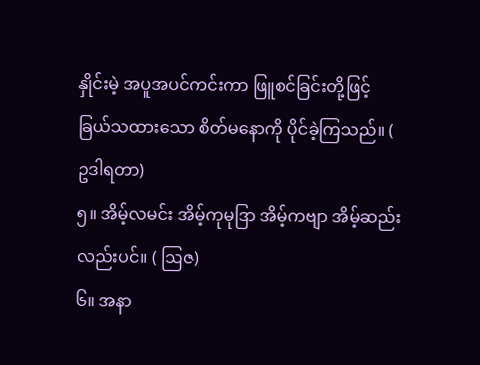နှိုင်းမဲ့ အပူအပင်ကင်းကာ ဖြူစင်ခြင်းတို့ဖြင့် ခြယ်သထားသော စိတ်မနောကို ပိုင်ခဲ့ကြသည်။ ( ဥဒါရတာ)
၅။ အိမ့်လမင်း အိမ့်ကုမုဒြာ အိမ့်ကဗျာ အိမ့်ဆည်းလည်းပင်။ ( ဩဇ)
၆။ အနာ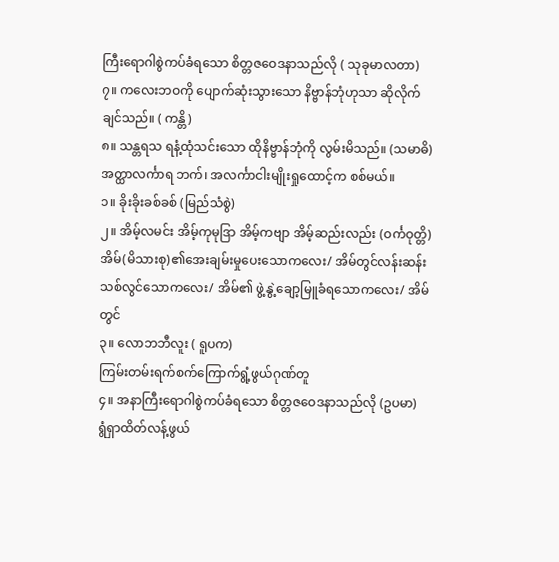ကြီးရောဂါစွဲကပ်ခံရသော စိတ္တဇဝေဒနာသည်လို ( သုခုမာလတာ)
၇။ ကလေးဘဝကို ပျောက်ဆုံးသွားသော နိဗ္ဗာန်ဘုံဟုသာ ဆိုလိုက်ချင်သည်။ ( ကန္တိ)
၈။ သန္တရသ ရနံ့ထုံသင်းသော ထိုနိဗ္ဗာန်ဘုံကို လွမ်းမိသည်။ (သမာဓိ)
အတ္ထာလင်္ကာရ ဘက်၊ အလင်္ကာငါးမျိုးရှုထောင့်က စစ်မယ်။
၁။ ခိုးခိုးခစ်ခစ် (မြည်သံစွဲ)
၂။ အိမ့်လမင်း အိမ့်ကုမုဒြာ အိမ့်ကဗျာ အိမ့်ဆည်းလည်း (ဝင်္ကဝုတ္တိ)
အိမ်(မိသားစု)၏အေးချမ်းမှုပေးသောကလေး/ အိမ်တွင်လန်းဆန်းသစ်လွင်သောကလေး/ အိမ်၏ ဖွဲ့နွဲ့ချော့မြူခံရသောကလေး/ အိမ်တွင်
၃။ လောဘဘီလူး ( ရူပက)
ကြမ်းတမ်းရက်စက်ကြောက်ရွံ့ဖွယ်ဂုဏ်တူ
၄။ အနာကြီးရောဂါစွဲကပ်ခံရသော စိတ္တဇဝေဒနာသည်လို (ဥပမာ)
ရွံရှာထိတ်လန့်ဖွယ်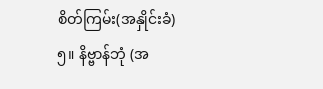စိတ်ကြမ်း(အနှိုင်းခံ)
၅။ နိဗ္ဗာန်ဘုံ (အ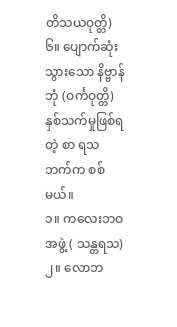တိသယဝုတ္တိ)
၆။ ပျောက်ဆုံးသွားသော နိဗ္ဗာန်ဘုံ (ဝင်္ကဝုတ္တိ)
နှစ်သက်မှုဖြစ်ရတဲ့ စာ ရသ ဘက်က စစ်မယ်။
၁။ ကလေးဘဝအဖွဲ့ ( သန္တရသ)
၂။ လောဘ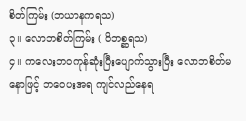စိတ်ကြမ်း (ဘယာနကရသ)
၃။ လောဘစိတ်ကြမ်း ( ဝိဘစ္ဆရသ)
၄။ ကလေးဘဝကုန်ဆုံးပြီးပျောက်သွားပြီး လောဘစိတ်မနောဖြင့် ဘဝေပးအရ ကျင်လည်နေရ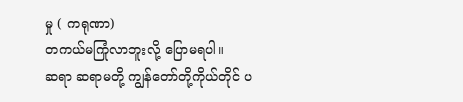မှု ( ကရုဏာ)
တကယ်မကြုံလာဘူးလို့ ပြောမရပါ။
ဆရာ ဆရာမတို့ ကျွန်တော်တို့ကိုယ်တိုင် ပ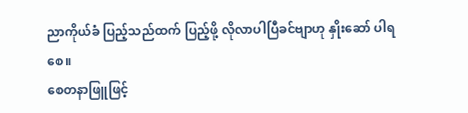ညာကိုယ်ခံ ပြည့်သည်ထက် ပြည့်ဖို့ လိုလာပါပြီခင်ဗျာဟု နှိုးဆော် ပါရစေ။
စေတနာဖြူဖြင့်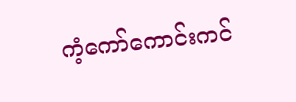ကံ့ကော်ကောင်းကင်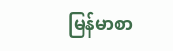မြန်မာစာ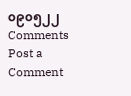၀၉၀၅၂၂
Comments
Post a Comment